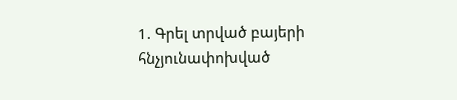1. Գրել տրված բայերի հնչյունափոխված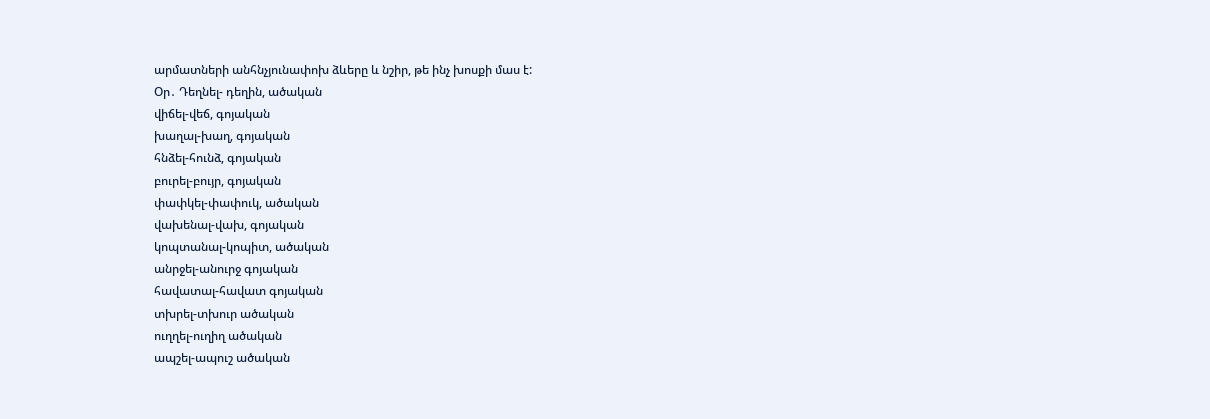արմատների անհնչյունափոխ ձևերը և նշիր, թե ինչ խոսքի մաս է:
Օր․ Դեղնել- դեղին, ածական
վիճել-վեճ, գոյական
խաղալ-խաղ, գոյական
հնձել-հունձ, գոյական
բուրել-բույր, գոյական
փափկել-փափուկ, ածական
վախենալ-վախ, գոյական
կոպտանալ-կոպիտ, ածական
անրջել-անուրջ գոյական
հավատալ-հավատ գոյական
տխրել-տխուր ածական
ուղղել-ուղիղ ածական
ապշել-ապուշ ածական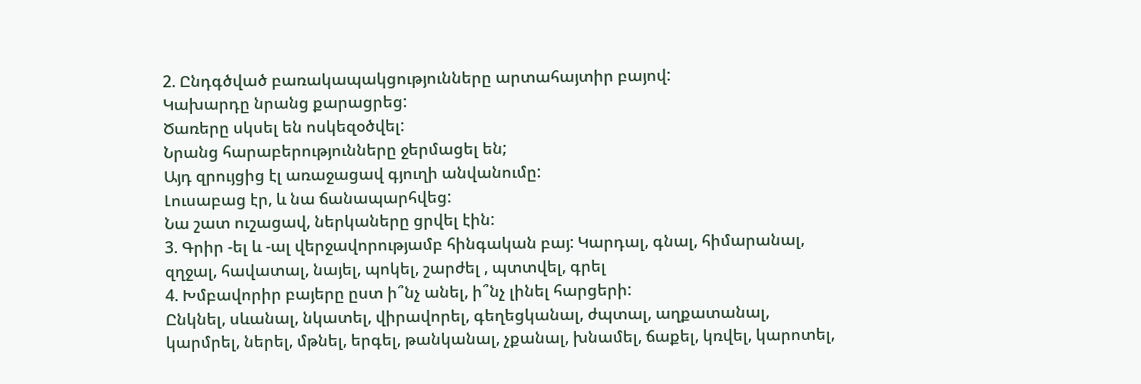2. Ընդգծված բառակապակցությունները արտահայտիր բայով:
Կախարդը նրանց քարացրեց:
Ծառերը սկսել են ոսկեզօծվել:
Նրանց հարաբերությունները ջերմացել են;
Այդ զրույցից էլ առաջացավ գյուղի անվանումը:
Լուսաբաց էր, և նա ճանապարհվեց:
Նա շատ ուշացավ, ներկաները ցրվել էին:
3. Գրիր -ել և -ալ վերջավորությամբ հինգական բայ: Կարդալ, գնալ, հիմարանալ, զղջալ, հավատալ, նայել, պոկել, շարժել , պտտվել, գրել
4. Խմբավորիր բայերը ըստ ի՞նչ անել, ի՞նչ լինել հարցերի:
Ընկնել, սևանալ, նկատել, վիրավորել, գեղեցկանալ, ժպտալ, աղքատանալ, կարմրել, ներել, մթնել, երգել, թանկանալ, չքանալ, խնամել, ճաքել, կռվել, կարոտել,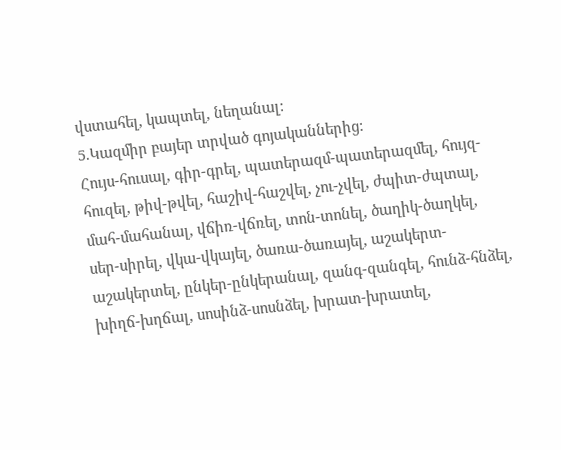վստահել, կապտել, նեղանալ:
5.Կազմիր բայեր տրված գոյականներից:
Հույս-հուսալ, գիր-գրել, պատերազմ-պատերազմել, հույզ-հուզել, թիվ-թվել, հաշիվ-հաշվել, չու-չվել, ժպիտ-ժպտալ, մահ-մահանալ, վճիռ-վճռել, տոն-տոնել, ծաղիկ-ծաղկել, սեր-սիրել, վկա-վկայել, ծառա-ծառայել, աշակերտ-աշակերտել, ընկեր-ընկերանալ, զանգ-զանգել, հունձ-հնձել, խիղճ-խղճալ, սոսինձ-սոսնձել, խրատ-խրատել,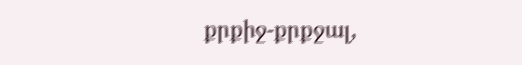քրքիջ-քրքջալ,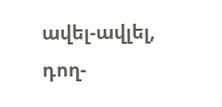ավել-ավլել, դող-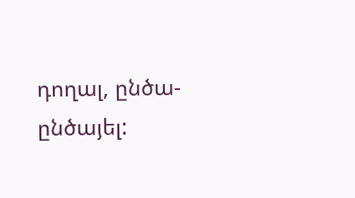դողալ, ընծա-ընծայել: